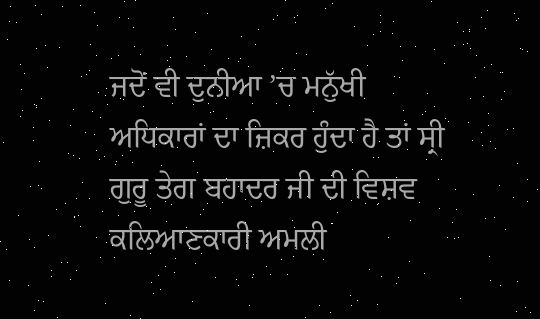ਜਦੋਂ ਵੀ ਦੁਨੀਆ ’ਚ ਮਨੁੱਖੀ ਅਧਿਕਾਰਾਂ ਦਾ ਜ਼ਿਕਰ ਹੁੰਦਾ ਹੈ ਤਾਂ ਸ੍ਰੀ ਗੁਰੂ ਤੇਗ ਬਹਾਦਰ ਜੀ ਦੀ ਵਿਸ਼ਵ ਕਲਿਆਣਕਾਰੀ ਅਮਲੀ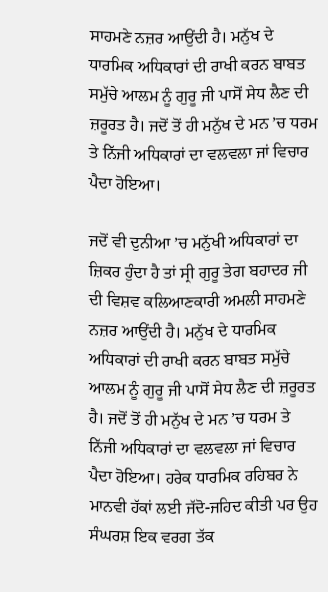ਸਾਹਮਣੇ ਨਜ਼ਰ ਆਉਂਦੀ ਹੈ। ਮਨੁੱਖ ਦੇ ਧਾਰਮਿਕ ਅਧਿਕਾਰਾਂ ਦੀ ਰਾਖੀ ਕਰਨ ਬਾਬਤ ਸਮੁੱਚੇ ਆਲਮ ਨੂੰ ਗੁਰੂ ਜੀ ਪਾਸੋਂ ਸੇਧ ਲੈਣ ਦੀ ਜ਼ਰੂਰਤ ਹੈ। ਜਦੋਂ ਤੋਂ ਹੀ ਮਨੁੱਖ ਦੇ ਮਨ ’ਚ ਧਰਮ ਤੇ ਨਿੱਜੀ ਅਧਿਕਾਰਾਂ ਦਾ ਵਲਵਲਾ ਜਾਂ ਵਿਚਾਰ ਪੈਦਾ ਹੋਇਆ।

ਜਦੋਂ ਵੀ ਦੁਨੀਆ ’ਚ ਮਨੁੱਖੀ ਅਧਿਕਾਰਾਂ ਦਾ ਜ਼ਿਕਰ ਹੁੰਦਾ ਹੈ ਤਾਂ ਸ੍ਰੀ ਗੁਰੂ ਤੇਗ ਬਹਾਦਰ ਜੀ ਦੀ ਵਿਸ਼ਵ ਕਲਿਆਣਕਾਰੀ ਅਮਲੀ ਸਾਹਮਣੇ ਨਜ਼ਰ ਆਉਂਦੀ ਹੈ। ਮਨੁੱਖ ਦੇ ਧਾਰਮਿਕ ਅਧਿਕਾਰਾਂ ਦੀ ਰਾਖੀ ਕਰਨ ਬਾਬਤ ਸਮੁੱਚੇ ਆਲਮ ਨੂੰ ਗੁਰੂ ਜੀ ਪਾਸੋਂ ਸੇਧ ਲੈਣ ਦੀ ਜ਼ਰੂਰਤ ਹੈ। ਜਦੋਂ ਤੋਂ ਹੀ ਮਨੁੱਖ ਦੇ ਮਨ ’ਚ ਧਰਮ ਤੇ ਨਿੱਜੀ ਅਧਿਕਾਰਾਂ ਦਾ ਵਲਵਲਾ ਜਾਂ ਵਿਚਾਰ ਪੈਦਾ ਹੋਇਆ। ਹਰੇਕ ਧਾਰਮਿਕ ਰਹਿਬਰ ਨੇ ਮਾਨਵੀ ਹੱਕਾਂ ਲਈ ਜੱਦੋ-ਜਹਿਦ ਕੀਤੀ ਪਰ ਉਹ ਸੰਘਰਸ਼ ਇਕ ਵਰਗ ਤੱਕ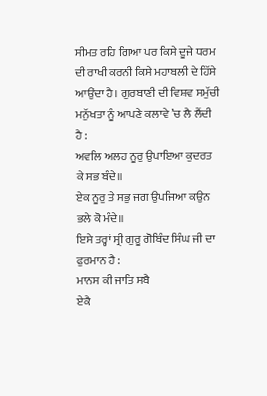ਸੀਮਤ ਰਹਿ ਗਿਆ ਪਰ ਕਿਸੇ ਦੂਜੇ ਧਰਮ ਦੀ ਰਾਖੀ ਕਰਨੀ ਕਿਸੇ ਮਹਾਬਲੀ ਦੇ ਹਿੱਸੇ ਆਉਂਦਾ ਹੈ। ਗੁਰਬਾਣੀ ਦੀ ਵਿਸ਼ਵ ਸਮੁੱਚੀ ਮਨੁੱਖਤਾ ਨੂੰ ਆਪਣੇ ਕਲਾਵੇ ’ਚ ਲੈ ਲੈਂਦੀ ਹੈ :
ਅਵਲਿ ਅਲਹ ਨੂਰੁ ਉਪਾਇਆ ਕੁਦਰਤ ਕੇ ਸਭ ਬੰਦੇ॥
ਏਕ ਨੂਰੁ ਤੇ ਸਭੁ ਜਗ ਉਪਜਿਆ ਕਉਨ ਭਲੇ ਕੋ ਮੰਦੇ॥
ਇਸੇ ਤਰ੍ਹਾਂ ਸ੍ਰੀ ਗੁਰੂ ਗੋਬਿੰਦ ਸਿੰਘ ਜੀ ਦਾ ਫੁਰਮਾਨ ਹੈ :
ਮਾਨਸ ਕੀ ਜਾਤਿ ਸਬੈ
ਏਕੈ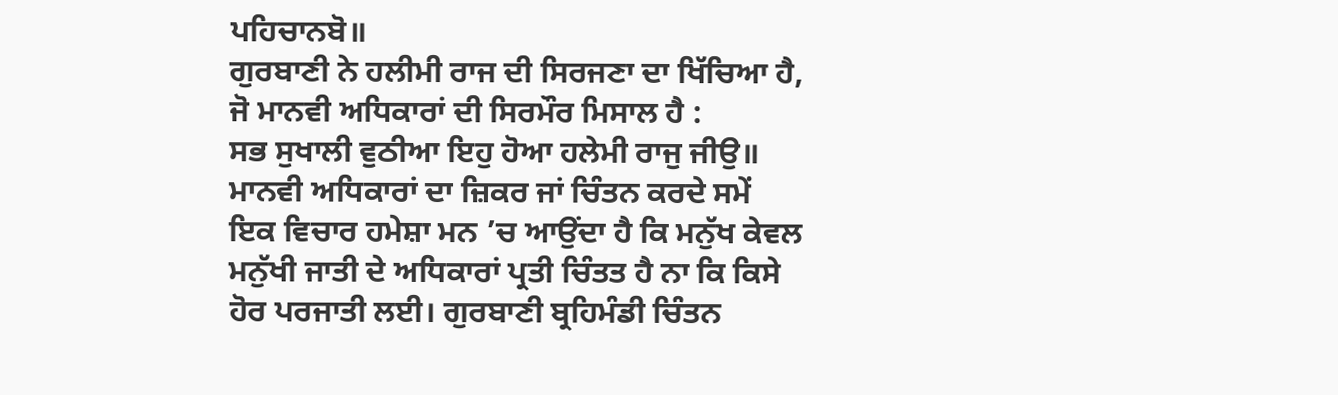ਪਹਿਚਾਨਬੋ॥
ਗੁਰਬਾਣੀ ਨੇ ਹਲੀਮੀ ਰਾਜ ਦੀ ਸਿਰਜਣਾ ਦਾ ਖਿੱਚਿਆ ਹੈ, ਜੋ ਮਾਨਵੀ ਅਧਿਕਾਰਾਂ ਦੀ ਸਿਰਮੌਰ ਮਿਸਾਲ ਹੈ :
ਸਭ ਸੁਖਾਲੀ ਵੁਠੀਆ ਇਹੁ ਹੋਆ ਹਲੇਮੀ ਰਾਜੁ ਜੀਉ॥
ਮਾਨਵੀ ਅਧਿਕਾਰਾਂ ਦਾ ਜ਼ਿਕਰ ਜਾਂ ਚਿੰਤਨ ਕਰਦੇ ਸਮੇਂ ਇਕ ਵਿਚਾਰ ਹਮੇਸ਼ਾ ਮਨ ’ਚ ਆਉਂਦਾ ਹੈ ਕਿ ਮਨੁੱਖ ਕੇਵਲ ਮਨੁੱਖੀ ਜਾਤੀ ਦੇ ਅਧਿਕਾਰਾਂ ਪ੍ਰਤੀ ਚਿੰਤਤ ਹੈ ਨਾ ਕਿ ਕਿਸੇ ਹੋਰ ਪਰਜਾਤੀ ਲਈ। ਗੁਰਬਾਣੀ ਬ੍ਰਹਿਮੰਡੀ ਚਿੰਤਨ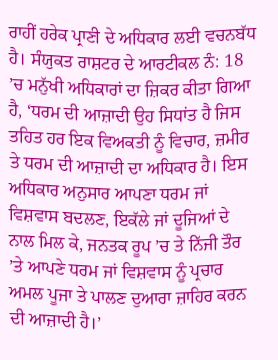ਰਾਹੀਂ ਹਰੇਕ ਪ੍ਰਾਣੀ ਦੇ ਅਧਿਕਾਰ ਲਈ ਵਚਨਬੱਧ ਹੈ। ਸੰਯੁਕਤ ਰਾਸ਼ਟਰ ਦੇ ਆਰਟੀਕਲ ਨੰ: 18 ’ਚ ਮਨੁੱਖੀ ਅਧਿਕਾਰਾਂ ਦਾ ਜ਼ਿਕਰ ਕੀਤਾ ਗਿਆ ਹੈ, ‘ਧਰਮ ਦੀ ਆਜ਼ਾਦੀ ਉਹ ਸਿਧਾਂਤ ਹੈ ਜਿਸ ਤਹਿਤ ਹਰ ਇਕ ਵਿਅਕਤੀ ਨੂੰ ਵਿਚਾਰ, ਜ਼ਮੀਰ ਤੇ ਧਰਮ ਦੀ ਆਜ਼ਾਦੀ ਦਾ ਅਧਿਕਾਰ ਹੈ। ਇਸ ਅਧਿਕਾਰ ਅਨੁਸਾਰ ਆਪਣਾ ਧਰਮ ਜਾਂ ਵਿਸ਼ਵਾਸ ਬਦਲਣ, ਇਕੱਲੇ ਜਾਂ ਦੂਜਿਆਂ ਦੇ ਨਾਲ ਮਿਲ ਕੇ, ਜਨਤਕ ਰੂਪ ’ਚ ਤੇ ਨਿੱਜੀ ਤੌਰ ’ਤੇ ਆਪਣੇ ਧਰਮ ਜਾਂ ਵਿਸ਼ਵਾਸ ਨੂੰ ਪ੍ਰਚਾਰ ਅਮਲ ਪੂਜਾ ਤੇ ਪਾਲਣ ਦੁਆਰਾ ਜ਼ਾਹਿਰ ਕਰਨ ਦੀ ਆਜ਼ਾਦੀ ਹੈ।’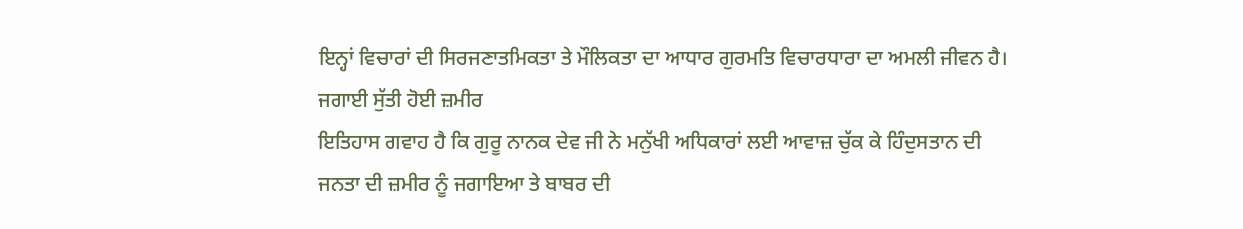ਇਨ੍ਹਾਂ ਵਿਚਾਰਾਂ ਦੀ ਸਿਰਜਣਾਤਮਿਕਤਾ ਤੇ ਮੌਲਿਕਤਾ ਦਾ ਆਧਾਰ ਗੁਰਮਤਿ ਵਿਚਾਰਧਾਰਾ ਦਾ ਅਮਲੀ ਜੀਵਨ ਹੈ।
ਜਗਾਈ ਸੁੱਤੀ ਹੋਈ ਜ਼ਮੀਰ
ਇਤਿਹਾਸ ਗਵਾਹ ਹੈ ਕਿ ਗੁਰੂ ਨਾਨਕ ਦੇਵ ਜੀ ਨੇ ਮਨੁੱਖੀ ਅਧਿਕਾਰਾਂ ਲਈ ਆਵਾਜ਼ ਚੁੱਕ ਕੇ ਹਿੰਦੁਸਤਾਨ ਦੀ ਜਨਤਾ ਦੀ ਜ਼ਮੀਰ ਨੂੰ ਜਗਾਇਆ ਤੇ ਬਾਬਰ ਦੀ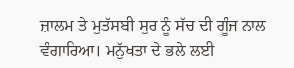ਜ਼ਾਲਮ ਤੇ ਮੁਤੱਸਬੀ ਸੁਰ ਨੂੰ ਸੱਚ ਦੀ ਗੂੰਜ ਨਾਲ ਵੰਗਾਰਿਆ। ਮਨੁੱਖਤਾ ਦੇ ਭਲੇ ਲਈ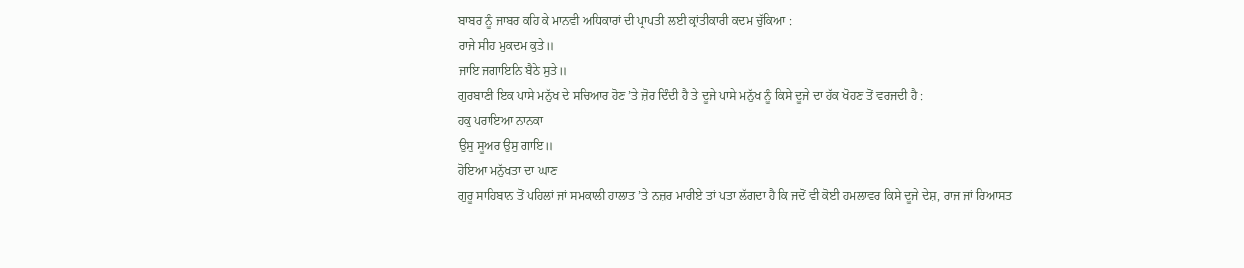ਬਾਬਰ ਨੂੰ ਜਾਬਰ ਕਹਿ ਕੇ ਮਾਨਵੀ ਅਧਿਕਾਰਾਂ ਦੀ ਪ੍ਰਾਪਤੀ ਲਈ ਕ੍ਰਾਂਤੀਕਾਰੀ ਕਦਮ ਚੁੱਕਿਆ :
ਰਾਜੇ ਸੀਹ ਮੁਕਦਮ ਕੁਤੇ॥
ਜਾਇ ਜਗਾਇਨਿ ਬੈਠੇ ਸੁਤੇ॥
ਗੁਰਬਾਣੀ ਇਕ ਪਾਸੇ ਮਨੁੱਖ ਦੇ ਸਚਿਆਰ ਹੋਣ ’ਤੇ ਜ਼ੋਰ ਦਿੰਦੀ ਹੈ ਤੇ ਦੂਜੇ ਪਾਸੇ ਮਨੁੱਖ ਨੂੰ ਕਿਸੇ ਦੂਜੇ ਦਾ ਹੱਕ ਖੋਹਣ ਤੋਂ ਵਰਜਦੀ ਹੈ :
ਹਕੁ ਪਰਾਇਆ ਨਾਨਕਾ
ਉਸੁ ਸੂਅਰ ਉਸੁ ਗਾਇ॥
ਹੋਇਆ ਮਨੁੱਖਤਾ ਦਾ ਘਾਣ
ਗੁਰੂ ਸਾਹਿਬਾਨ ਤੋਂ ਪਹਿਲਾਂ ਜਾਂ ਸਮਕਾਲੀ ਹਾਲਾਤ ’ਤੇ ਨਜ਼ਰ ਮਾਰੀਏ ਤਾਂ ਪਤਾ ਲੱਗਦਾ ਹੈ ਕਿ ਜਦੋਂ ਵੀ ਕੋਈ ਹਮਲਾਵਰ ਕਿਸੇ ਦੂਜੇ ਦੇਸ਼, ਰਾਜ ਜਾਂ ਰਿਆਸਤ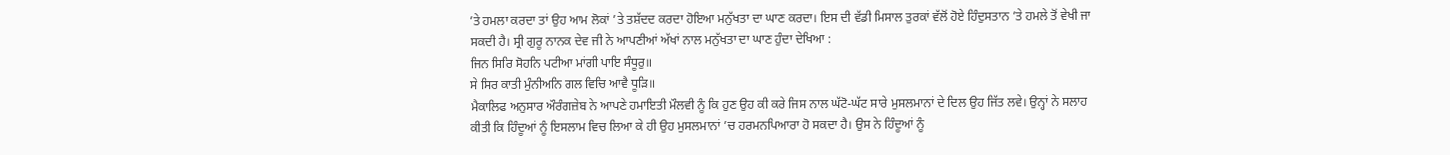’ਤੇ ਹਮਲਾ ਕਰਦਾ ਤਾਂ ਉਹ ਆਮ ਲੋਕਾਂ ’ਤੇ ਤਸ਼ੱਦਦ ਕਰਦਾ ਹੋਇਆ ਮਨੁੱਖਤਾ ਦਾ ਘਾਣ ਕਰਦਾ। ਇਸ ਦੀ ਵੱਡੀ ਮਿਸਾਲ ਤੁਰਕਾਂ ਵੱਲੋਂ ਹੋਏ ਹਿੰਦੁਸਤਾਨ ’ਤੇ ਹਮਲੇ ਤੋਂ ਵੇਖੀ ਜਾ ਸਕਦੀ ਹੈ। ਸ੍ਰੀ ਗੁਰੂ ਨਾਨਕ ਦੇਵ ਜੀ ਨੇ ਆਪਣੀਆਂ ਅੱਖਾਂ ਨਾਲ ਮਨੁੱਖਤਾ ਦਾ ਘਾਣ ਹੁੰਦਾ ਦੇਖਿਆ :
ਜਿਨ ਸਿਰਿ ਸੋਹਨਿ ਪਟੀਆ ਮਾਂਗੀ ਪਾਇ ਸੰਧੂਰੁ॥
ਸੇ ਸਿਰ ਕਾਤੀ ਮੁੰਨੀਅਨਿ ਗਲ ਵਿਚਿ ਆਵੈ ਧੂੜਿ॥
ਮੈਕਾਲਿਫ ਅਨੁਸਾਰ ਔਰੰਗਜ਼ੇਬ ਨੇ ਆਪਣੇ ਹਮਾਇਤੀ ਮੌਲਵੀ ਨੂੰ ਕਿ ਹੁਣ ਉਹ ਕੀ ਕਰੇ ਜਿਸ ਨਾਲ ਘੱਟੋ-ਘੱਟ ਸਾਰੇ ਮੁਸਲਮਾਨਾਂ ਦੇ ਦਿਲ ਉਹ ਜਿੱਤ ਲਵੇ। ਉਨ੍ਹਾਂ ਨੇ ਸਲਾਹ ਕੀਤੀ ਕਿ ਹਿੰਦੂਆਂ ਨੂੰ ਇਸਲਾਮ ਵਿਚ ਲਿਆ ਕੇ ਹੀ ਉਹ ਮੁਸਲਮਾਨਾਂ ’ਚ ਹਰਮਨਪਿਆਰਾ ਹੋ ਸਕਦਾ ਹੈ। ਉਸ ਨੇ ਹਿੰਦੂਆਂ ਨੂੰ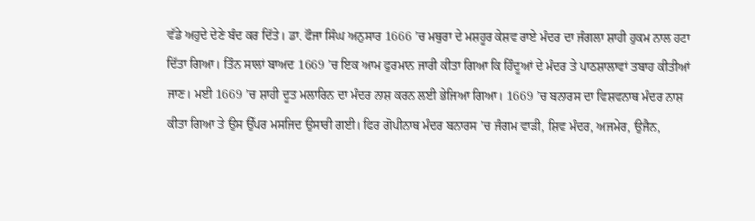ਵੱਡੇ ਅਹੁਦੇ ਦੇਣੇ ਬੰਦ ਕਰ ਦਿੱਤੇ। ਡਾ. ਫੌਜਾ ਸਿੰਘ ਅਨੁਸਾਰ 1666 ’ਚ ਮਥੁਰਾ ਦੇ ਮਸ਼ਹੂਰ ਕੇਸ਼ਵ ਰਾਏ ਮੰਦਰ ਦਾ ਜੰਗਲਾ ਸ਼ਾਹੀ ਹੁਕਮ ਨਾਲ ਹਟਾ ਦਿੱਤਾ ਗਿਆ। ਤਿੰਨ ਸਾਲਾਂ ਬਾਅਦ 1669 ’ਚ ਇਕ ਆਮ ਫੁਰਮਾਨ ਜਾਰੀ ਕੀਤਾ ਗਿਆ ਕਿ ਹਿੰਦੂਆਂ ਦੇ ਮੰਦਰ ਤੇ ਪਾਠਸ਼ਾਲਾਵਾਂ ਤਬਾਹ ਕੀਤੀਆਂ ਜਾਣ। ਮਈ 1669 ’ਚ ਸ਼ਾਹੀ ਦੂਤ ਮਲਾਰਿਨ ਦਾ ਮੰਦਰ ਨਾਸ਼ ਕਰਨ ਲਈ ਭੇਜਿਆ ਗਿਆ। 1669 ’ਚ ਬਨਾਰਸ ਦਾ ਵਿਸ਼ਵਨਾਥ ਮੰਦਰ ਨਾਸ਼ ਕੀਤਾ ਗਿਆ ਤੇ ਉਸ ਉੱਪਰ ਮਸਜਿਦ ਉਸਾਰੀ ਗਈ। ਫਿਰ ਗੋਪੀਨਾਥ ਮੰਦਰ ਬਨਾਰਸ ’ਚ ਜੰਗਮ ਵਾੜੀ, ਸ਼ਿਵ ਮੰਦਰ, ਅਜਮੇਰ, ਉਜੈਨ,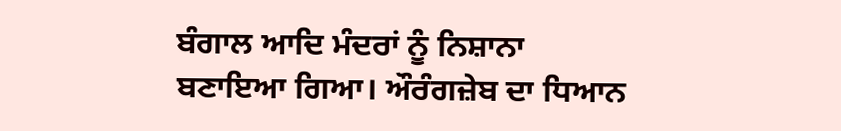ਬੰਗਾਲ ਆਦਿ ਮੰਦਰਾਂ ਨੂੰ ਨਿਸ਼ਾਨਾ ਬਣਾਇਆ ਗਿਆ। ਔਰੰਗਜ਼ੇਬ ਦਾ ਧਿਆਨ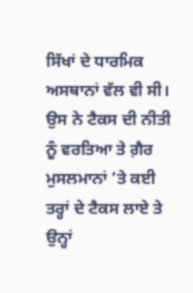ਸਿੱਖਾਂ ਦੇ ਧਾਰਮਿਕ ਅਸਥਾਨਾਂ ਵੱਲ ਵੀ ਸੀ। ਉਸ ਨੇ ਟੈਕਸ ਦੀ ਨੀਤੀ ਨੂੰ ਵਰਤਿਆ ਤੇ ਗ਼ੈਰ ਮੁਸਲਮਾਨਾਂ ’ਤੇ ਕਈ ਤਰ੍ਹਾਂ ਦੇ ਟੈਕਸ ਲਾਏ ਤੇ ਉਨ੍ਹਾਂ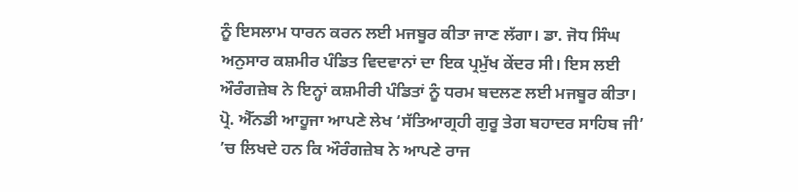ਨੂੰ ਇਸਲਾਮ ਧਾਰਨ ਕਰਨ ਲਈ ਮਜਬੂਰ ਕੀਤਾ ਜਾਣ ਲੱਗਾ। ਡਾ. ਜੋਧ ਸਿੰਘ ਅਨੁਸਾਰ ਕਸ਼ਮੀਰ ਪੰਡਿਤ ਵਿਦਵਾਨਾਂ ਦਾ ਇਕ ਪ੍ਰਮੁੱਖ ਕੇਂਦਰ ਸੀ। ਇਸ ਲਈ ਔਰੰਗਜ਼ੇਬ ਨੇ ਇਨ੍ਹਾਂ ਕਸ਼ਮੀਰੀ ਪੰਡਿਤਾਂ ਨੂੰ ਧਰਮ ਬਦਲਣ ਲਈ ਮਜਬੂਰ ਕੀਤਾ।
ਪ੍ਰੋ. ਐੱਨਡੀ ਆਹੂਜਾ ਆਪਣੇ ਲੇਖ ‘ਸੱਤਿਆਗ੍ਰਹੀ ਗੁਰੂ ਤੇਗ ਬਹਾਦਰ ਸਾਹਿਬ ਜੀ’ ’ਚ ਲਿਖਦੇ ਹਨ ਕਿ ਔਰੰਗਜ਼ੇਬ ਨੇ ਆਪਣੇ ਰਾਜ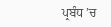ਪ੍ਰਬੰਧ ’ਚ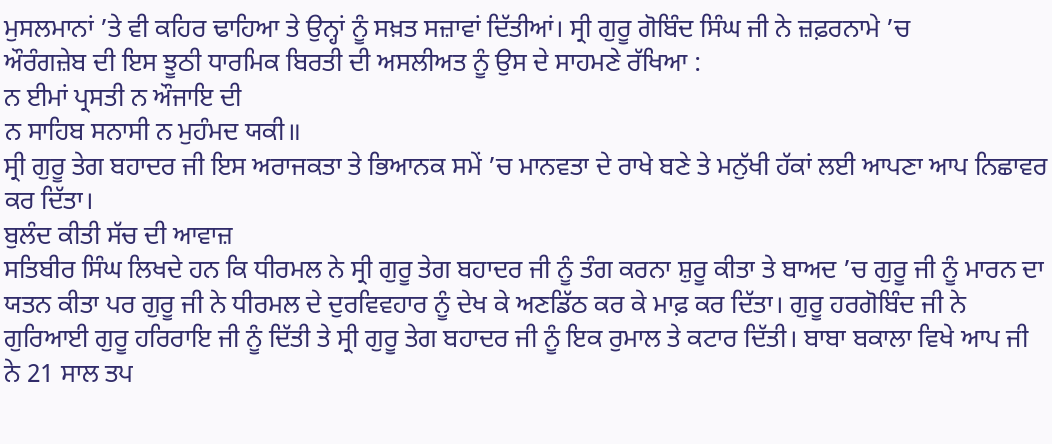ਮੁਸਲਮਾਨਾਂ ’ਤੇ ਵੀ ਕਹਿਰ ਢਾਹਿਆ ਤੇ ਉਨ੍ਹਾਂ ਨੂੰ ਸਖ਼ਤ ਸਜ਼ਾਵਾਂ ਦਿੱਤੀਆਂ। ਸ੍ਰੀ ਗੁਰੂ ਗੋਬਿੰਦ ਸਿੰਘ ਜੀ ਨੇ ਜ਼ਫ਼ਰਨਾਮੇ ’ਚ
ਔਰੰਗਜ਼ੇਬ ਦੀ ਇਸ ਝੂਠੀ ਧਾਰਮਿਕ ਬਿਰਤੀ ਦੀ ਅਸਲੀਅਤ ਨੂੰ ਉਸ ਦੇ ਸਾਹਮਣੇ ਰੱਖਿਆ :
ਨ ਈਮਾਂ ਪ੍ਰਸਤੀ ਨ ਔਜਾਇ ਦੀ
ਨ ਸਾਹਿਬ ਸਨਾਸੀ ਨ ਮੁਹੰਮਦ ਯਕੀ॥
ਸ੍ਰੀ ਗੁਰੂ ਤੇਗ ਬਹਾਦਰ ਜੀ ਇਸ ਅਰਾਜਕਤਾ ਤੇ ਭਿਆਨਕ ਸਮੇਂ ’ਚ ਮਾਨਵਤਾ ਦੇ ਰਾਖੇ ਬਣੇ ਤੇ ਮਨੁੱਖੀ ਹੱਕਾਂ ਲਈ ਆਪਣਾ ਆਪ ਨਿਛਾਵਰ ਕਰ ਦਿੱਤਾ।
ਬੁਲੰਦ ਕੀਤੀ ਸੱਚ ਦੀ ਆਵਾਜ਼
ਸਤਿਬੀਰ ਸਿੰਘ ਲਿਖਦੇ ਹਨ ਕਿ ਧੀਰਮਲ ਨੇ ਸ੍ਰੀ ਗੁਰੂ ਤੇਗ ਬਹਾਦਰ ਜੀ ਨੂੰ ਤੰਗ ਕਰਨਾ ਸ਼ੁਰੂ ਕੀਤਾ ਤੇ ਬਾਅਦ ’ਚ ਗੁਰੂ ਜੀ ਨੂੰ ਮਾਰਨ ਦਾ ਯਤਨ ਕੀਤਾ ਪਰ ਗੁਰੂ ਜੀ ਨੇ ਧੀਰਮਲ ਦੇ ਦੁਰਵਿਵਹਾਰ ਨੂੰ ਦੇਖ ਕੇ ਅਣਡਿੱਠ ਕਰ ਕੇ ਮਾਫ਼ ਕਰ ਦਿੱਤਾ। ਗੁਰੂ ਹਰਗੋਬਿੰਦ ਜੀ ਨੇ ਗੁਰਿਆਈ ਗੁਰੂ ਹਰਿਰਾਇ ਜੀ ਨੂੰ ਦਿੱਤੀ ਤੇ ਸ੍ਰੀ ਗੁਰੂ ਤੇਗ ਬਹਾਦਰ ਜੀ ਨੂੰ ਇਕ ਰੁਮਾਲ ਤੇ ਕਟਾਰ ਦਿੱਤੀ। ਬਾਬਾ ਬਕਾਲਾ ਵਿਖੇ ਆਪ ਜੀ ਨੇ 21 ਸਾਲ ਤਪ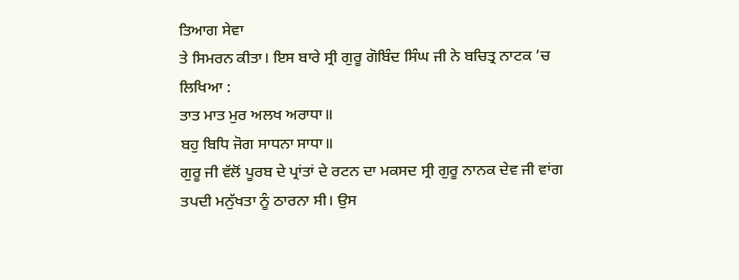ਤਿਆਗ ਸੇਵਾ
ਤੇ ਸਿਮਰਨ ਕੀਤਾ। ਇਸ ਬਾਰੇ ਸ੍ਰੀ ਗੁਰੂ ਗੋਬਿੰਦ ਸਿੰਘ ਜੀ ਨੇ ਬਚਿਤ੍ਰ ਨਾਟਕ ’ਚ ਲਿਖਿਆ :
ਤਾਤ ਮਾਤ ਮੁਰ ਅਲਖ ਅਰਾਧਾ॥
ਬਹੁ ਬਿਧਿ ਜੋਗ ਸਾਧਨਾ ਸਾਧਾ॥
ਗੁਰੂ ਜੀ ਵੱਲੋਂ ਪੂਰਬ ਦੇ ਪ੍ਰਾਂਤਾਂ ਦੇ ਰਟਨ ਦਾ ਮਕਸਦ ਸ੍ਰੀ ਗੁਰੂ ਨਾਨਕ ਦੇਵ ਜੀ ਵਾਂਗ ਤਪਦੀ ਮਨੁੱਖਤਾ ਨੂੰ ਠਾਰਨਾ ਸੀ। ਉਸ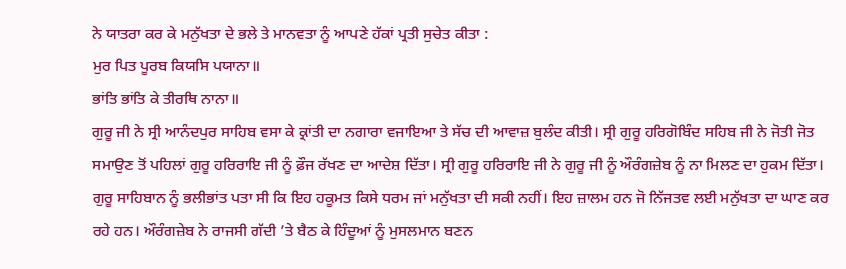ਨੇ ਯਾਤਰਾ ਕਰ ਕੇ ਮਨੁੱਖਤਾ ਦੇ ਭਲੇ ਤੇ ਮਾਨਵਤਾ ਨੂੰ ਆਪਣੇ ਹੱਕਾਂ ਪ੍ਰਤੀ ਸੁਚੇਤ ਕੀਤਾ :
ਮੁਰ ਪਿਤ ਪੂਰਬ ਕਿਯਸਿ ਪਯਾਨਾ॥
ਭਾਂਤਿ ਭਾਂਤਿ ਕੇ ਤੀਰਥਿ ਨਾਨਾ॥
ਗੁਰੂ ਜੀ ਨੇ ਸ੍ਰੀ ਆਨੰਦਪੁਰ ਸਾਹਿਬ ਵਸਾ ਕੇ ਕ੍ਰਾਂਤੀ ਦਾ ਨਗਾਰਾ ਵਜਾਇਆ ਤੇ ਸੱਚ ਦੀ ਆਵਾਜ਼ ਬੁਲੰਦ ਕੀਤੀ। ਸ੍ਰੀ ਗੁਰੂ ਹਰਿਗੋਬਿੰਦ ਸਹਿਬ ਜੀ ਨੇ ਜੋਤੀ ਜੋਤ ਸਮਾਉਣ ਤੋਂ ਪਹਿਲਾਂ ਗੁਰੂ ਹਰਿਰਾਇ ਜੀ ਨੂੰ ਫ਼ੌਜ ਰੱਖਣ ਦਾ ਆਦੇਸ਼ ਦਿੱਤਾ। ਸ੍ਰੀ ਗੁਰੂ ਹਰਿਰਾਇ ਜੀ ਨੇ ਗੁਰੂ ਜੀ ਨੂੰ ਔਰੰਗਜ਼ੇਬ ਨੂੰ ਨਾ ਮਿਲਣ ਦਾ ਹੁਕਮ ਦਿੱਤਾ। ਗੁਰੂ ਸਾਹਿਬਾਨ ਨੂੰ ਭਲੀਭਾਂਤ ਪਤਾ ਸੀ ਕਿ ਇਹ ਹਕੂਮਤ ਕਿਸੇ ਧਰਮ ਜਾਂ ਮਨੁੱਖਤਾ ਦੀ ਸਕੀ ਨਹੀਂ। ਇਹ ਜ਼ਾਲਮ ਹਨ ਜੋ ਨਿੱਜਤਵ ਲਈ ਮਨੁੱਖਤਾ ਦਾ ਘਾਣ ਕਰ ਰਹੇ ਹਨ। ਔਰੰਗਜ਼ੇਬ ਨੇ ਰਾਜਸੀ ਗੱਦੀ ’ਤੇ ਬੈਠ ਕੇ ਹਿੰਦੂਆਂ ਨੂੰ ਮੁਸਲਮਾਨ ਬਣਨ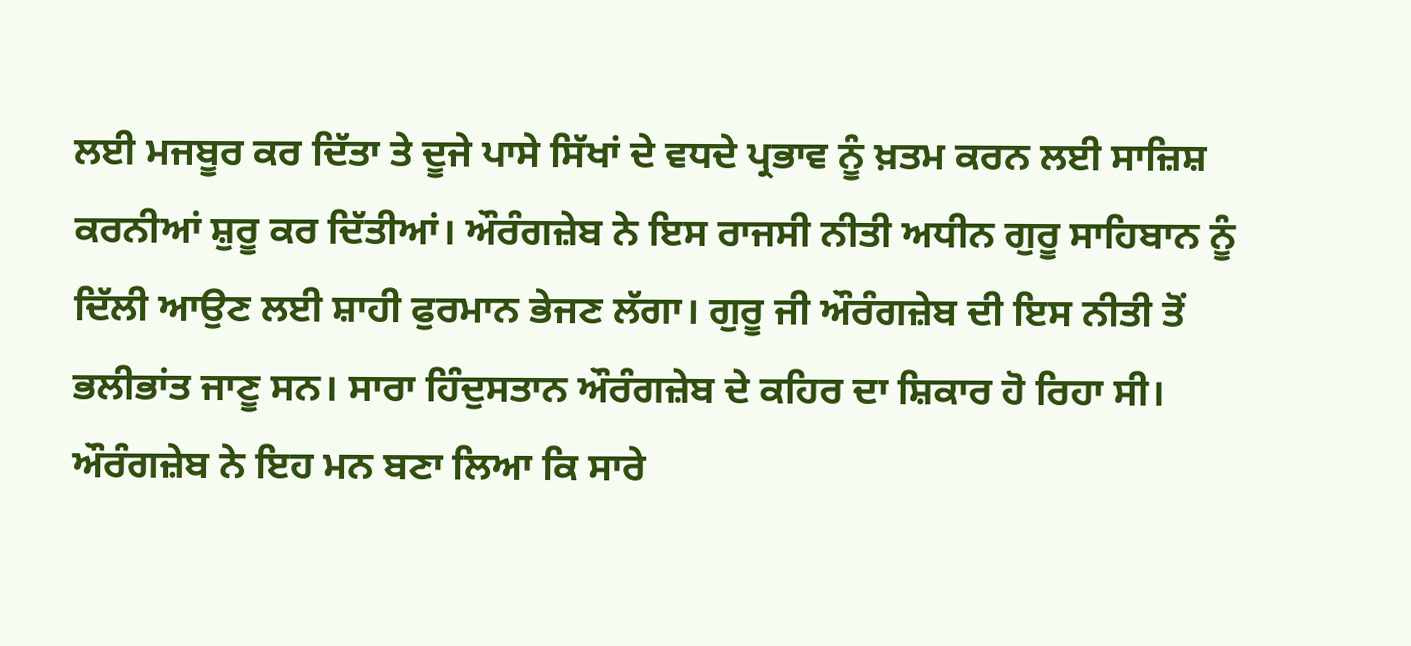ਲਈ ਮਜਬੂਰ ਕਰ ਦਿੱਤਾ ਤੇ ਦੂਜੇ ਪਾਸੇ ਸਿੱਖਾਂ ਦੇ ਵਧਦੇ ਪ੍ਰਭਾਵ ਨੂੰ ਖ਼ਤਮ ਕਰਨ ਲਈ ਸਾਜ਼ਿਸ਼ ਕਰਨੀਆਂ ਸ਼ੁਰੂ ਕਰ ਦਿੱਤੀਆਂ। ਔਰੰਗਜ਼ੇਬ ਨੇ ਇਸ ਰਾਜਸੀ ਨੀਤੀ ਅਧੀਨ ਗੁਰੂ ਸਾਹਿਬਾਨ ਨੂੰ ਦਿੱਲੀ ਆਉਣ ਲਈ ਸ਼ਾਹੀ ਫੁਰਮਾਨ ਭੇਜਣ ਲੱਗਾ। ਗੁਰੂ ਜੀ ਔਰੰਗਜ਼ੇਬ ਦੀ ਇਸ ਨੀਤੀ ਤੋਂ ਭਲੀਭਾਂਤ ਜਾਣੂ ਸਨ। ਸਾਰਾ ਹਿੰਦੁਸਤਾਨ ਔਰੰਗਜ਼ੇਬ ਦੇ ਕਹਿਰ ਦਾ ਸ਼ਿਕਾਰ ਹੋ ਰਿਹਾ ਸੀ। ਔਰੰਗਜ਼ੇਬ ਨੇ ਇਹ ਮਨ ਬਣਾ ਲਿਆ ਕਿ ਸਾਰੇ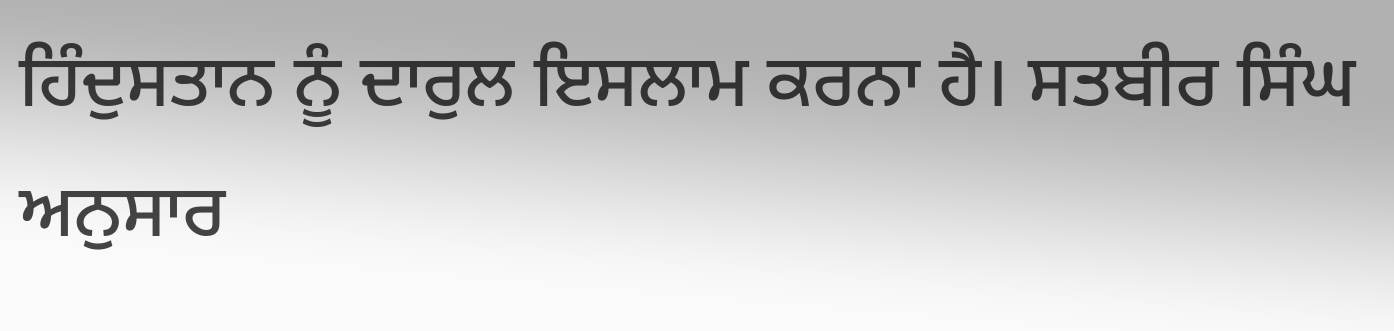ਹਿੰਦੁਸਤਾਨ ਨੂੰ ਦਾਰੁਲ ਇਸਲਾਮ ਕਰਨਾ ਹੈ। ਸਤਬੀਰ ਸਿੰਘ ਅਨੁਸਾਰ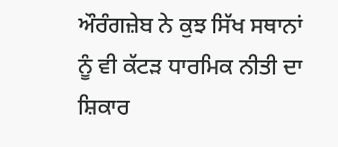ਔਰੰਗਜ਼ੇਬ ਨੇ ਕੁਝ ਸਿੱਖ ਸਥਾਨਾਂ ਨੂੰ ਵੀ ਕੱਟੜ ਧਾਰਮਿਕ ਨੀਤੀ ਦਾ ਸ਼ਿਕਾਰ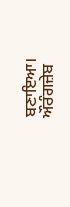ਬਣਾਇਆ। ਔਰੰਗਜ਼ੇਬ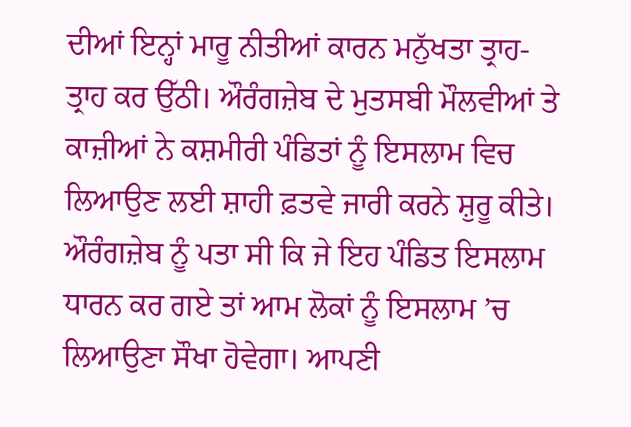ਦੀਆਂ ਇਨ੍ਹਾਂ ਮਾਰੂ ਨੀਤੀਆਂ ਕਾਰਨ ਮਨੁੱਖਤਾ ਤ੍ਰਾਹ- ਤ੍ਰਾਹ ਕਰ ਉੱਠੀ। ਔਰੰਗਜ਼ੇਬ ਦੇ ਮੁਤਸਬੀ ਮੌਲਵੀਆਂ ਤੇ ਕਾਜ਼ੀਆਂ ਨੇ ਕਸ਼ਮੀਰੀ ਪੰਡਿਤਾਂ ਨੂੰ ਇਸਲਾਮ ਵਿਚ ਲਿਆਉਣ ਲਈ ਸ਼ਾਹੀ ਫ਼ਤਵੇ ਜਾਰੀ ਕਰਨੇ ਸ਼ੁਰੂ ਕੀਤੇ। ਔਰੰਗਜ਼ੇਬ ਨੂੰ ਪਤਾ ਸੀ ਕਿ ਜੇ ਇਹ ਪੰਡਿਤ ਇਸਲਾਮ ਧਾਰਨ ਕਰ ਗਏ ਤਾਂ ਆਮ ਲੋਕਾਂ ਨੂੰ ਇਸਲਾਮ ’ਚ ਲਿਆਉਣਾ ਸੌਖਾ ਹੋਵੇਗਾ। ਆਪਣੀ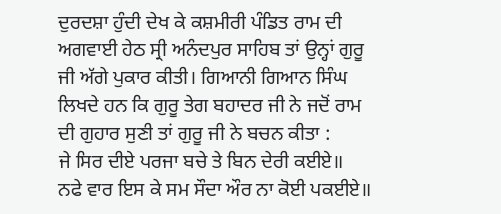ਦੁਰਦਸ਼ਾ ਹੁੰਦੀ ਦੇਖ ਕੇ ਕਸ਼ਮੀਰੀ ਪੰਡਿਤ ਰਾਮ ਦੀ ਅਗਵਾਈ ਹੇਠ ਸ੍ਰੀ ਅਨੰਦਪੁਰ ਸਾਹਿਬ ਤਾਂ ਉਨ੍ਹਾਂ ਗੁਰੂ ਜੀ ਅੱਗੇ ਪੁਕਾਰ ਕੀਤੀ। ਗਿਆਨੀ ਗਿਆਨ ਸਿੰਘ ਲਿਖਦੇ ਹਨ ਕਿ ਗੁਰੂ ਤੇਗ ਬਹਾਦਰ ਜੀ ਨੇ ਜਦੋਂ ਰਾਮ ਦੀ ਗੁਹਾਰ ਸੁਣੀ ਤਾਂ ਗੁਰੂ ਜੀ ਨੇ ਬਚਨ ਕੀਤਾ :
ਜੇ ਸਿਰ ਦੀਏ ਪਰਜਾ ਬਚੇ ਤੇ ਬਿਨ ਦੇਰੀ ਕਈਏ॥
ਨਫੇ ਵਾਰ ਇਸ ਕੇ ਸਮ ਸੌਦਾ ਔਰ ਨਾ ਕੋਈ ਪਕਈਏ॥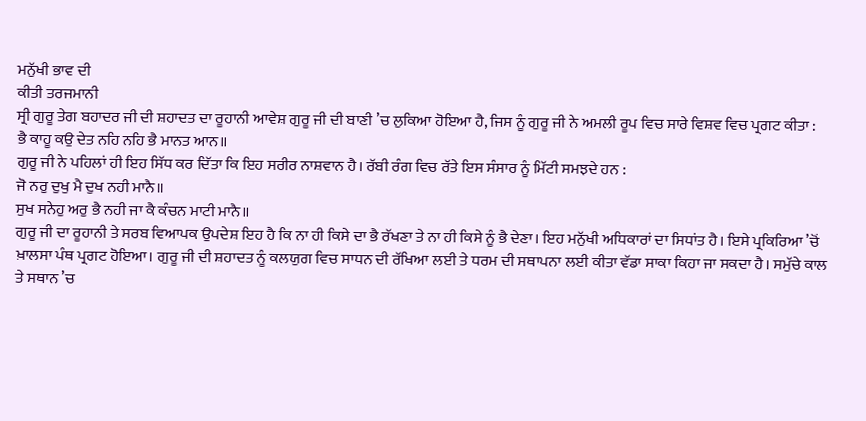ਮਨੁੱਖੀ ਭਾਵ ਦੀ
ਕੀਤੀ ਤਰਜਮਾਨੀ
ਸ੍ਰੀ ਗੁਰੂ ਤੇਗ ਬਹਾਦਰ ਜੀ ਦੀ ਸ਼ਹਾਦਤ ਦਾ ਰੂਹਾਨੀ ਆਵੇਸ਼ ਗੁਰੂ ਜੀ ਦੀ ਬਾਣੀ ’ਚ ਲੁਕਿਆ ਹੋਇਆ ਹੈ, ਜਿਸ ਨੂੰ ਗੁਰੂ ਜੀ ਨੇ ਅਮਲੀ ਰੂਪ ਵਿਚ ਸਾਰੇ ਵਿਸ਼ਵ ਵਿਚ ਪ੍ਰਗਟ ਕੀਤਾ :
ਭੈ ਕਾਹੂ ਕਉ ਦੇਤ ਨਹਿ ਨਹਿ ਭੈ ਮਾਨਤ ਆਨ॥
ਗੁਰੂ ਜੀ ਨੇ ਪਹਿਲਾਂ ਹੀ ਇਹ ਸਿੱਧ ਕਰ ਦਿੱਤਾ ਕਿ ਇਹ ਸਰੀਰ ਨਾਸ਼ਵਾਨ ਹੈ। ਰੱਬੀ ਰੰਗ ਵਿਚ ਰੱਤੇ ਇਸ ਸੰਸਾਰ ਨੂੰ ਮਿੱਟੀ ਸਮਝਦੇ ਹਨ :
ਜੋ ਨਰੁ ਦੁਖੁ ਮੈ ਦੁਖ ਨਹੀ ਮਾਨੈ॥
ਸੁਖ ਸਨੇਹੁ ਅਰੁ ਭੈ ਨਹੀ ਜਾ ਕੈ ਕੰਚਨ ਮਾਟੀ ਮਾਨੈ॥
ਗੁਰੂ ਜੀ ਦਾ ਰੂਹਾਨੀ ਤੇ ਸਰਬ ਵਿਆਪਕ ਉਪਦੇਸ਼ ਇਹ ਹੈ ਕਿ ਨਾ ਹੀ ਕਿਸੇ ਦਾ ਭੈ ਰੱਖਣਾ ਤੇ ਨਾ ਹੀ ਕਿਸੇ ਨੂੰ ਭੈ ਦੇਣਾ। ਇਹ ਮਨੁੱਖੀ ਅਧਿਕਾਰਾਂ ਦਾ ਸਿਧਾਂਤ ਹੈ। ਇਸੇ ਪ੍ਰਕਿਰਿਆ ’ਚੋਂ ਖ਼ਾਲਸਾ ਪੰਥ ਪ੍ਰਗਟ ਹੋਇਆ। ਗੁਰੂ ਜੀ ਦੀ ਸ਼ਹਾਦਤ ਨੂੰ ਕਲਯੁਗ ਵਿਚ ਸਾਧਨ ਦੀ ਰੱਖਿਆ ਲਈ ਤੇ ਧਰਮ ਦੀ ਸਥਾਪਨਾ ਲਈ ਕੀਤਾ ਵੱਡਾ ਸਾਕਾ ਕਿਹਾ ਜਾ ਸਕਦਾ ਹੈ। ਸਮੁੱਚੇ ਕਾਲ ਤੇ ਸਥਾਨ ’ਚ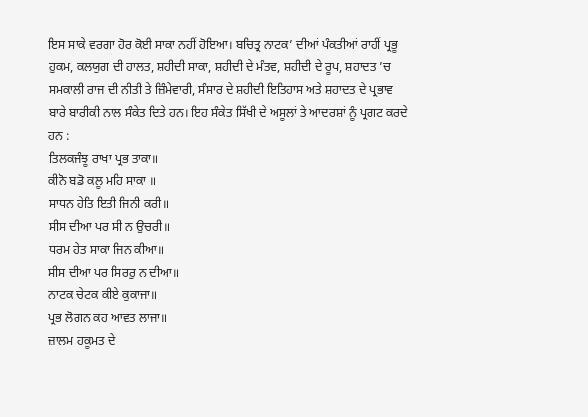ਇਸ ਸਾਕੇ ਵਰਗਾ ਹੋਰ ਕੋਈ ਸਾਕਾ ਨਹੀਂ ਹੋਇਆ। ਬਚਿਤ੍ਰ ਨਾਟਕ’ ਦੀਆਂ ਪੰਕਤੀਆਂ ਰਾਹੀਂ ਪ੍ਰਭੂ ਹੁਕਮ, ਕਲਯੁਗ ਦੀ ਹਾਲਤ, ਸ਼ਹੀਦੀ ਸਾਕਾ, ਸ਼ਹੀਦੀ ਦੇ ਮੰਤਵ, ਸ਼ਹੀਦੀ ਦੇ ਰੂਪ, ਸ਼ਹਾਦਤ ’ਚ ਸਮਕਾਲੀ ਰਾਜ ਦੀ ਨੀਤੀ ਤੇ ਜ਼ਿੰਮੇਵਾਰੀ, ਸੰਸਾਰ ਦੇ ਸ਼ਹੀਦੀ ਇਤਿਹਾਸ ਅਤੇ ਸ਼ਹਾਦਤ ਦੇ ਪ੍ਰਭਾਵ ਬਾਰੇ ਬਾਰੀਕੀ ਨਾਲ ਸੰਕੇਤ ਦਿਤੇ ਹਨ। ਇਹ ਸੰਕੇਤ ਸਿੱਖੀ ਦੇ ਅਸੂਲਾਂ ਤੇ ਆਦਰਸ਼ਾਂ ਨੂੰ ਪ੍ਰਗਟ ਕਰਦੇ ਹਨ :
ਤਿਲਕਜੰਝੂ ਰਾਖਾ ਪ੍ਰਭ ਤਾਕਾ॥
ਕੀਨੋ ਬਡੋ ਕਲੂ ਮਹਿ ਸਾਕਾ ॥
ਸਾਧਨ ਹੇਤਿ ਇਤੀ ਜਿਨੀ ਕਰੀ॥
ਸੀਸ ਦੀਆ ਪਰ ਸੀ ਨ ਉਚਰੀ॥
ਧਰਮ ਹੇਤ ਸਾਕਾ ਜਿਨ ਕੀਆ॥
ਸੀਸ ਦੀਆ ਪਰ ਸਿਰਰੁ ਨ ਦੀਆ॥
ਨਾਟਕ ਚੇਟਕ ਕੀਏ ਕੁਕਾਜਾ॥
ਪ੍ਰਭ ਲੋਗਨ ਕਹ ਆਵਤ ਲਾਜਾ॥
ਜ਼ਾਲਮ ਹਕੂਮਤ ਦੇ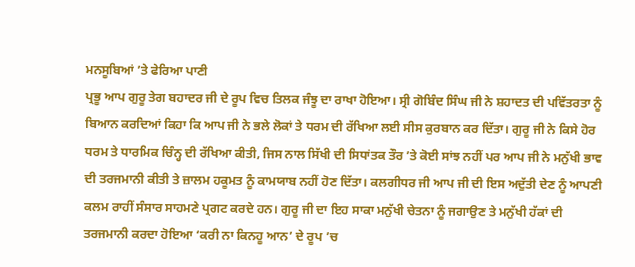ਮਨਸੂਬਿਆਂ ’ਤੇ ਫੇਰਿਆ ਪਾਣੀ
ਪ੍ਰਭੂ ਆਪ ਗੁਰੂ ਤੇਗ ਬਹਾਦਰ ਜੀ ਦੇ ਰੂਪ ਵਿਚ ਤਿਲਕ ਜੰਝੂ ਦਾ ਰਾਖਾ ਹੋਇਆ। ਸ੍ਰੀ ਗੋਬਿੰਦ ਸਿੰਘ ਜੀ ਨੇ ਸ਼ਹਾਦਤ ਦੀ ਪਵਿੱਤਰਤਾ ਨੂੰ ਬਿਆਨ ਕਰਦਿਆਂ ਕਿਹਾ ਕਿ ਆਪ ਜੀ ਨੇ ਭਲੇ ਲੋਕਾਂ ਤੇ ਧਰਮ ਦੀ ਰੱਖਿਆ ਲਈ ਸੀਸ ਕੁਰਬਾਨ ਕਰ ਦਿੱਤਾ। ਗੁਰੂ ਜੀ ਨੇ ਕਿਸੇ ਹੋਰ ਧਰਮ ਤੇ ਧਾਰਮਿਕ ਚਿੰਨ੍ਹ ਦੀ ਰੱਖਿਆ ਕੀਤੀ, ਜਿਸ ਨਾਲ ਸਿੱਖੀ ਦੀ ਸਿਧਾਂਤਕ ਤੌਰ ’ਤੇ ਕੋਈ ਸਾਂਝ ਨਹੀਂ ਪਰ ਆਪ ਜੀ ਨੇ ਮਨੁੱਖੀ ਭਾਵ ਦੀ ਤਰਜਮਾਨੀ ਕੀਤੀ ਤੇ ਜ਼ਾਲਮ ਹਕੂਮਤ ਨੂੰ ਕਾਮਯਾਬ ਨਹੀਂ ਹੋਣ ਦਿੱਤਾ। ਕਲਗੀਧਰ ਜੀ ਆਪ ਜੀ ਦੀ ਇਸ ਅਦੁੱਤੀ ਦੇਣ ਨੂੰ ਆਪਣੀ ਕਲਮ ਰਾਹੀਂ ਸੰਸਾਰ ਸਾਹਮਣੇ ਪ੍ਰਗਟ ਕਰਦੇ ਹਨ। ਗੁਰੂ ਜੀ ਦਾ ਇਹ ਸਾਕਾ ਮਨੁੱਖੀ ਚੇਤਨਾ ਨੂੰ ਜਗਾਉਣ ਤੇ ਮਨੁੱਖੀ ਹੱਕਾਂ ਦੀ ਤਰਜਮਾਨੀ ਕਰਦਾ ਹੋਇਆ ‘ਕਰੀ ਨਾ ਕਿਨਹੂ ਆਨ’ ਦੇ ਰੂਪ ’ਚ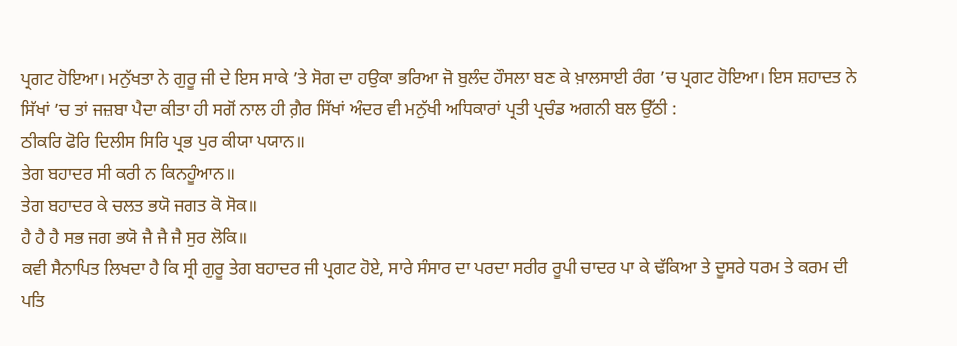ਪ੍ਰਗਟ ਹੋਇਆ। ਮਨੁੱਖਤਾ ਨੇ ਗੁਰੂ ਜੀ ਦੇ ਇਸ ਸਾਕੇ ’ਤੇ ਸੋਗ ਦਾ ਹਉਕਾ ਭਰਿਆ ਜੋ ਬੁਲੰਦ ਹੌਸਲਾ ਬਣ ਕੇ ਖ਼ਾਲਸਾਈ ਰੰਗ ’ਚ ਪ੍ਰਗਟ ਹੋਇਆ। ਇਸ ਸ਼ਹਾਦਤ ਨੇ ਸਿੱਖਾਂ ’ਚ ਤਾਂ ਜਜ਼ਬਾ ਪੈਦਾ ਕੀਤਾ ਹੀ ਸਗੋਂ ਨਾਲ ਹੀ ਗ਼ੈਰ ਸਿੱਖਾਂ ਅੰਦਰ ਵੀ ਮਨੁੱਖੀ ਅਧਿਕਾਰਾਂ ਪ੍ਰਤੀ ਪ੍ਰਚੰਡ ਅਗਨੀ ਬਲ ਉੱਠੀ :
ਠੀਕਰਿ ਫੋਰਿ ਦਿਲੀਸ ਸਿਰਿ ਪ੍ਰਭ ਪੁਰ ਕੀਯਾ ਪਯਾਨ॥
ਤੇਗ ਬਹਾਦਰ ਸੀ ਕਰੀ ਨ ਕਿਨਹੂੰਆਨ॥
ਤੇਗ ਬਹਾਦਰ ਕੇ ਚਲਤ ਭਯੋ ਜਗਤ ਕੋ ਸੋਕ॥
ਹੈ ਹੈ ਹੈ ਸਭ ਜਗ ਭਯੋ ਜੈ ਜੈ ਜੈ ਸੁਰ ਲੋਕਿ॥
ਕਵੀ ਸੈਨਾਪਿਤ ਲਿਖਦਾ ਹੈ ਕਿ ਸ੍ਰੀ ਗੁਰੂ ਤੇਗ ਬਹਾਦਰ ਜੀ ਪ੍ਰਗਟ ਹੋਏ, ਸਾਰੇ ਸੰਸਾਰ ਦਾ ਪਰਦਾ ਸਰੀਰ ਰੂਪੀ ਚਾਦਰ ਪਾ ਕੇ ਢੱਕਿਆ ਤੇ ਦੂਸਰੇ ਧਰਮ ਤੇ ਕਰਮ ਦੀ ਪਤਿ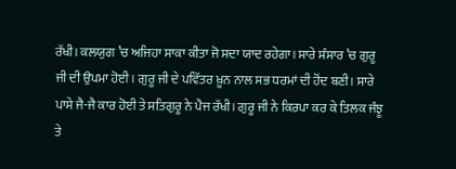ਰੱਖੀ। ਕਲਯੁਗ ’ਚ ਅਜਿਹਾ ਸਾਕਾ ਕੀਤਾ ਜੋ ਸਦਾ ਯਾਦ ਰਹੇਗਾ। ਸਾਰੇ ਸੰਸਾਰ ’ਚ ਗੁਰੂ ਜੀ ਦੀ ਉਪਮਾ ਹੋਈ। ਗੁਰੂ ਜੀ ਦੇ ਪਵਿੱਤਰ ਖ਼ੂਨ ਨਾਲ ਸਭ ਧਰਮਾਂ ਦੀ ਹੋਂਦ ਬਣੀ। ਸਾਰੇ ਪਾਸੇ ਜੈ-ਜੈ ਕਾਰ ਹੋਈ ਤੇ ਸਤਿਗੁਰੂ ਨੇ ਪੈਜ ਰੱਖੀ। ਗੁਰੂ ਜੀ ਨੇ ਕਿਰਪਾ ਕਰ ਕੇ ਤਿਲਕ ਜੰਝੂ ਤੇ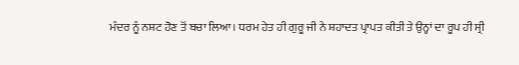ਮੰਦਰ ਨੂੰ ਨਸ਼ਟ ਹੋਣ ਤੋਂ ਬਚਾ ਲਿਆ। ਧਰਮ ਹੇਤ ਹੀ ਗੁਰੂ ਜੀ ਨੇ ਸ਼ਹਾਦਤ ਪ੍ਰਾਪਤ ਕੀਤੀ ਤੇ ਉਨ੍ਹਾਂ ਦਾ ਰੂਪ ਹੀ ਸ੍ਰੀ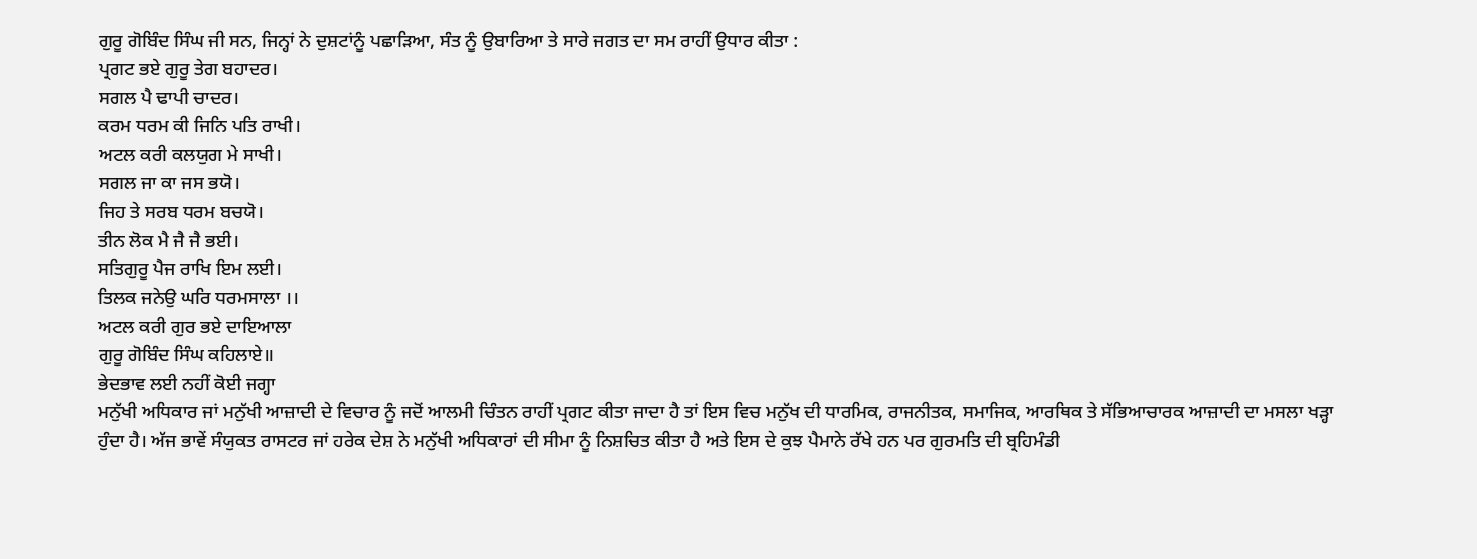ਗੁਰੂ ਗੋਬਿੰਦ ਸਿੰਘ ਜੀ ਸਨ, ਜਿਨ੍ਹਾਂ ਨੇ ਦੁਸ਼ਟਾਂਨੂੰ ਪਛਾੜਿਆ, ਸੰਤ ਨੂੰ ਉਬਾਰਿਆ ਤੇ ਸਾਰੇ ਜਗਤ ਦਾ ਸਮ ਰਾਹੀਂ ਉਧਾਰ ਕੀਤਾ :
ਪ੍ਰਗਟ ਭਏ ਗੁਰੂ ਤੇਗ ਬਹਾਦਰ।
ਸਗਲ ਪੈ ਢਾਪੀ ਚਾਦਰ।
ਕਰਮ ਧਰਮ ਕੀ ਜਿਨਿ ਪਤਿ ਰਾਖੀ।
ਅਟਲ ਕਰੀ ਕਲਯੁਗ ਮੇ ਸਾਖੀ।
ਸਗਲ ਜਾ ਕਾ ਜਸ ਭਯੋ।
ਜਿਹ ਤੇ ਸਰਬ ਧਰਮ ਬਚਯੋ।
ਤੀਨ ਲੋਕ ਮੈ ਜੈ ਜੈ ਭਈ।
ਸਤਿਗੁਰੂ ਪੈਜ ਰਾਖਿ ਇਮ ਲਈ।
ਤਿਲਕ ਜਨੇਉ ਘਰਿ ਧਰਮਸਾਲਾ ।।
ਅਟਲ ਕਰੀ ਗੁਰ ਭਏ ਦਾਇਆਲਾ
ਗੁਰੂ ਗੋਬਿੰਦ ਸਿੰਘ ਕਹਿਲਾਏ॥
ਭੇਦਭਾਵ ਲਈ ਨਹੀਂ ਕੋਈ ਜਗ੍ਹਾ
ਮਨੁੱਖੀ ਅਧਿਕਾਰ ਜਾਂ ਮਨੁੱਖੀ ਆਜ਼ਾਦੀ ਦੇ ਵਿਚਾਰ ਨੂੰ ਜਦੋਂ ਆਲਮੀ ਚਿੰਤਨ ਰਾਹੀਂ ਪ੍ਰਗਟ ਕੀਤਾ ਜਾਦਾ ਹੈ ਤਾਂ ਇਸ ਵਿਚ ਮਨੁੱਖ ਦੀ ਧਾਰਮਿਕ, ਰਾਜਨੀਤਕ, ਸਮਾਜਿਕ, ਆਰਥਿਕ ਤੇ ਸੱਭਿਆਚਾਰਕ ਆਜ਼ਾਦੀ ਦਾ ਮਸਲਾ ਖੜ੍ਹਾ ਹੁੰਦਾ ਹੈ। ਅੱਜ ਭਾਵੇਂ ਸੰਯੁਕਤ ਰਾਸਟਰ ਜਾਂ ਹਰੇਕ ਦੇਸ਼ ਨੇ ਮਨੁੱਖੀ ਅਧਿਕਾਰਾਂ ਦੀ ਸੀਮਾ ਨੂੰ ਨਿਸ਼ਚਿਤ ਕੀਤਾ ਹੈ ਅਤੇ ਇਸ ਦੇ ਕੁਝ ਪੈਮਾਨੇ ਰੱਖੇ ਹਨ ਪਰ ਗੁਰਮਤਿ ਦੀ ਬ੍ਰਹਿਮੰਡੀ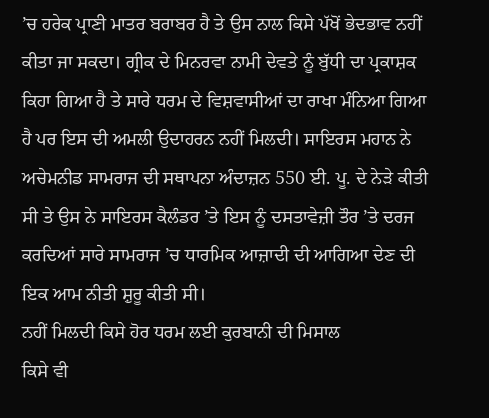’ਚ ਹਰੇਕ ਪ੍ਰਾਣੀ ਮਾਤਰ ਬਰਾਬਰ ਹੈ ਤੇ ਉਸ ਨਾਲ ਕਿਸੇ ਪੱਖੋਂ ਭੇਦਭਾਵ ਨਹੀਂ ਕੀਤਾ ਜਾ ਸਕਦਾ। ਗ੍ਰੀਕ ਦੇ ਮਿਨਰਵਾ ਨਾਮੀ ਦੇਵਤੇ ਨੂੰ ਬੁੱਧੀ ਦਾ ਪ੍ਰਕਾਸ਼ਕ ਕਿਹਾ ਗਿਆ ਹੈ ਤੇ ਸਾਰੇ ਧਰਮ ਦੇ ਵਿਸ਼ਵਾਸੀਆਂ ਦਾ ਰਾਖਾ ਮੰਨਿਆ ਗਿਆ ਹੈ ਪਰ ਇਸ ਦੀ ਅਮਲੀ ਉਦਾਹਰਨ ਨਹੀਂ ਮਿਲਦੀ। ਸਾਇਰਸ ਮਹਾਨ ਨੇ ਅਚੇਮਨੀਡ ਸਾਮਰਾਜ ਦੀ ਸਥਾਪਨਾ ਅੰਦਾਜ਼ਨ 550 ਈ. ਪੂ. ਦੇ ਨੇੜੇ ਕੀਤੀ ਸੀ ਤੇ ਉਸ ਨੇ ਸਾਇਰਸ ਕੈਲੰਡਰ ’ਤੇ ਇਸ ਨੂੰ ਦਸਤਾਵੇਜ਼ੀ ਤੌਰ ’ਤੇ ਦਰਜ ਕਰਦਿਆਂ ਸਾਰੇ ਸਾਮਰਾਜ ’ਚ ਧਾਰਮਿਕ ਆਜ਼ਾਦੀ ਦੀ ਆਗਿਆ ਦੇਣ ਦੀ ਇਕ ਆਮ ਨੀਤੀ ਸ਼ੁਰੂ ਕੀਤੀ ਸੀ।
ਨਹੀਂ ਮਿਲਦੀ ਕਿਸੇ ਹੋਰ ਧਰਮ ਲਈ ਕੁਰਬਾਨੀ ਦੀ ਮਿਸਾਲ
ਕਿਸੇ ਵੀ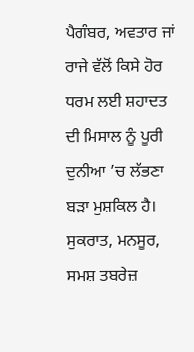ਪੈਗੰਬਰ, ਅਵਤਾਰ ਜਾਂ ਰਾਜੇ ਵੱਲੋਂ ਕਿਸੇ ਹੋਰ ਧਰਮ ਲਈ ਸ਼ਹਾਦਤ ਦੀ ਮਿਸਾਲ ਨੂੰ ਪੂਰੀ ਦੁਨੀਆ ’ਚ ਲੱਭਣਾ ਬੜਾ ਮੁਸ਼ਕਿਲ ਹੈ। ਸੁਕਰਾਤ, ਮਨਸੂਰ, ਸਮਸ਼ ਤਬਰੇਜ਼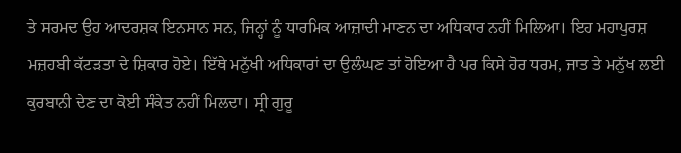ਤੇ ਸਰਮਦ ਉਹ ਆਦਰਸ਼ਕ ਇਨਸਾਨ ਸਨ, ਜਿਨ੍ਹਾਂ ਨੂੰ ਧਾਰਮਿਕ ਆਜ਼ਾਦੀ ਮਾਣਨ ਦਾ ਅਧਿਕਾਰ ਨਹੀਂ ਮਿਲਿਆ। ਇਹ ਮਹਾਪੁਰਸ਼ ਮਜ਼ਹਬੀ ਕੱਟੜਤਾ ਦੇ ਸ਼ਿਕਾਰ ਹੋਏ। ਇੱਥੇ ਮਨੁੱਖੀ ਅਧਿਕਾਰਾਂ ਦਾ ਉਲੰਘਣ ਤਾਂ ਹੋਇਆ ਹੈ ਪਰ ਕਿਸੇ ਹੋਰ ਧਰਮ, ਜਾਤ ਤੇ ਮਨੁੱਖ ਲਈ ਕੁਰਬਾਨੀ ਦੇਣ ਦਾ ਕੋਈ ਸੰਕੇਤ ਨਹੀਂ ਮਿਲਦਾ। ਸ੍ਰੀ ਗੁਰੂ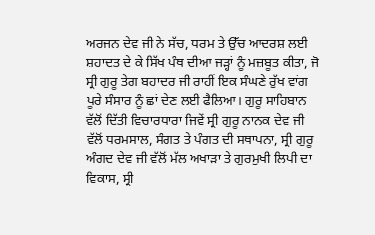ਅਰਜਨ ਦੇਵ ਜੀ ਨੇ ਸੱਚ, ਧਰਮ ਤੇ ਉੱਚ ਆਦਰਸ਼ ਲਈ ਸ਼ਹਾਦਤ ਦੇ ਕੇ ਸਿੱਖ ਪੰਥ ਦੀਆ ਜੜ੍ਹਾਂ ਨੂੰ ਮਜ਼ਬੂਤ ਕੀਤਾ, ਜੋ ਸ੍ਰੀ ਗੁਰੂ ਤੇਗ ਬਹਾਦਰ ਜੀ ਰਾਹੀਂ ਇਕ ਸੰਘਣੇ ਰੁੱਖ ਵਾਂਗ ਪੂਰੇ ਸੰਸਾਰ ਨੂੰ ਛਾਂ ਦੇਣ ਲਈ ਫੈਲਿਆ। ਗੁਰੂ ਸਾਹਿਬਾਨ ਵੱਲੋਂ ਦਿੱਤੀ ਵਿਚਾਰਧਾਰਾ ਜਿਵੇਂ ਸ੍ਰੀ ਗੁਰੂ ਨਾਨਕ ਦੇਵ ਜੀ ਵੱਲੋਂ ਧਰਮਸਾਲ, ਸੰਗਤ ਤੇ ਪੰਗਤ ਦੀ ਸਥਾਪਨਾ, ਸ੍ਰੀ ਗੁਰੂ ਅੰਗਦ ਦੇਵ ਜੀ ਵੱਲੋਂ ਮੱਲ ਅਖਾੜਾ ਤੇ ਗੁਰਮੁਖੀ ਲਿਪੀ ਦਾ ਵਿਕਾਸ, ਸ੍ਰੀ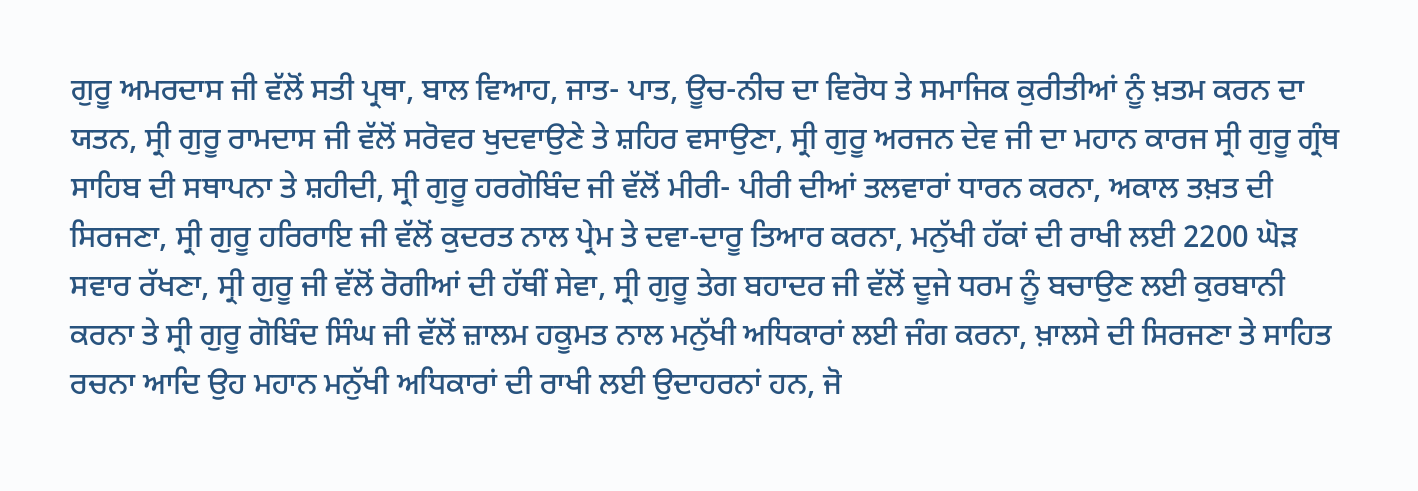ਗੁਰੂ ਅਮਰਦਾਸ ਜੀ ਵੱਲੋਂ ਸਤੀ ਪ੍ਰਥਾ, ਬਾਲ ਵਿਆਹ, ਜਾਤ- ਪਾਤ, ਊਚ-ਨੀਚ ਦਾ ਵਿਰੋਧ ਤੇ ਸਮਾਜਿਕ ਕੁਰੀਤੀਆਂ ਨੂੰ ਖ਼ਤਮ ਕਰਨ ਦਾ ਯਤਨ, ਸ੍ਰੀ ਗੁਰੂ ਰਾਮਦਾਸ ਜੀ ਵੱਲੋਂ ਸਰੋਵਰ ਖੁਦਵਾਉਣੇ ਤੇ ਸ਼ਹਿਰ ਵਸਾਉਣਾ, ਸ੍ਰੀ ਗੁਰੂ ਅਰਜਨ ਦੇਵ ਜੀ ਦਾ ਮਹਾਨ ਕਾਰਜ ਸ੍ਰੀ ਗੁਰੂ ਗ੍ਰੰਥ ਸਾਹਿਬ ਦੀ ਸਥਾਪਨਾ ਤੇ ਸ਼ਹੀਦੀ, ਸ੍ਰੀ ਗੁਰੂ ਹਰਗੋਬਿੰਦ ਜੀ ਵੱਲੋਂ ਮੀਰੀ- ਪੀਰੀ ਦੀਆਂ ਤਲਵਾਰਾਂ ਧਾਰਨ ਕਰਨਾ, ਅਕਾਲ ਤਖ਼ਤ ਦੀ ਸਿਰਜਣਾ, ਸ੍ਰੀ ਗੁਰੂ ਹਰਿਰਾਇ ਜੀ ਵੱਲੋਂ ਕੁਦਰਤ ਨਾਲ ਪ੍ਰੇਮ ਤੇ ਦਵਾ-ਦਾਰੂ ਤਿਆਰ ਕਰਨਾ, ਮਨੁੱਖੀ ਹੱਕਾਂ ਦੀ ਰਾਖੀ ਲਈ 2200 ਘੋੜ ਸਵਾਰ ਰੱਖਣਾ, ਸ੍ਰੀ ਗੁਰੂ ਜੀ ਵੱਲੋਂ ਰੋਗੀਆਂ ਦੀ ਹੱਥੀਂ ਸੇਵਾ, ਸ੍ਰੀ ਗੁਰੂ ਤੇਗ ਬਹਾਦਰ ਜੀ ਵੱਲੋਂ ਦੂਜੇ ਧਰਮ ਨੂੰ ਬਚਾਉਣ ਲਈ ਕੁਰਬਾਨੀ ਕਰਨਾ ਤੇ ਸ੍ਰੀ ਗੁਰੂ ਗੋਬਿੰਦ ਸਿੰਘ ਜੀ ਵੱਲੋਂ ਜ਼ਾਲਮ ਹਕੂਮਤ ਨਾਲ ਮਨੁੱਖੀ ਅਧਿਕਾਰਾਂ ਲਈ ਜੰਗ ਕਰਨਾ, ਖ਼ਾਲਸੇ ਦੀ ਸਿਰਜਣਾ ਤੇ ਸਾਹਿਤ ਰਚਨਾ ਆਦਿ ਉਹ ਮਹਾਨ ਮਨੁੱਖੀ ਅਧਿਕਾਰਾਂ ਦੀ ਰਾਖੀ ਲਈ ਉਦਾਹਰਨਾਂ ਹਨ, ਜੋ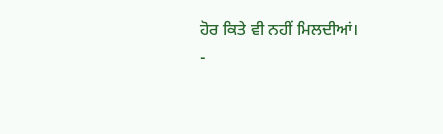ਹੋਰ ਕਿਤੇ ਵੀ ਨਹੀਂ ਮਿਲਦੀਆਂ।
-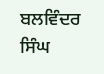ਬਲਵਿੰਦਰ ਸਿੰਘ